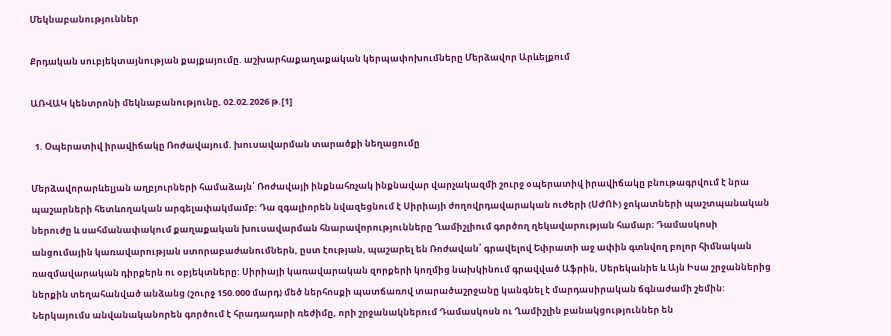Մեկնաբանություններ

Քրդական սուբյեկտայնության քայքայումը. աշխարհաքաղաքական կերպափոխումները Մերձավոր Արևելքում

ԱՌՎԱԿ կենտրոնի մեկնաբանությունը, 02.02.2026 թ.[1]

  1. Օպերատիվ իրավիճակը Ռոժավայում. խուսավարման տարածքի նեղացումը

Մերձավորարևելյան աղբյուրների համաձայն՝ Ռոժավայի ինքնահռչակ ինքնավար վարչակազմի շուրջ օպերատիվ իրավիճակը բնութագրվում է նրա պաշարների հետևողական արգելափակմամբ: Դա զգալիորեն նվազեցնում է Սիրիայի ժողովրդավարական ուժերի (ՍԺՈՒ) ջոկատների պաշտպանական ներուժը և սահմանափակում քաղաքական խուսավարման հնարավորությունները Ղամիշլիում գործող ղեկավարության համար։ Դամասկոսի անցումային կառավարության ստորաբաժանումներն, ըստ էության, պաշարել են Ռոժավան՝ գրավելով Եփրատի աջ ափին գտնվող բոլոր հիմնական ռազմավարական դիրքերն ու օբյեկտները: Սիրիայի կառավարական զորքերի կողմից նախկինում գրավված Աֆրին, Սերեկանիե և Այն Իսա շրջաններից ներքին տեղահանված անձանց (շուրջ 150.000 մարդ) մեծ ներհոսքի պատճառով տարածաշրջանը կանգնել է մարդասիրական ճգնաժամի շեմին: Ներկայումս անվանականորեն գործում է հրադադարի ռեժիմը, որի շրջանակներում Դամասկոսն ու Ղամիշլին բանակցություններ են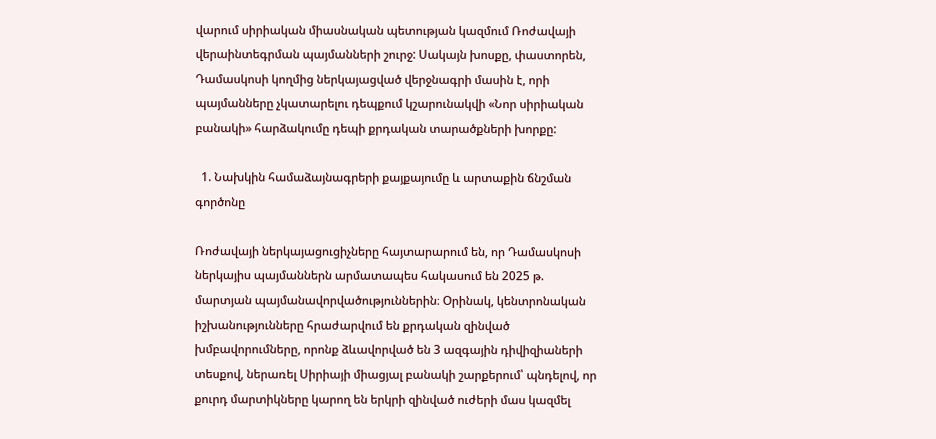վարում սիրիական միասնական պետության կազմում Ռոժավայի վերաինտեգրման պայմանների շուրջ: Սակայն խոսքը, փաստորեն, Դամասկոսի կողմից ներկայացված վերջնագրի մասին է, որի պայմանները չկատարելու դեպքում կշարունակվի «Նոր սիրիական բանակի» հարձակումը դեպի քրդական տարածքների խորքը:

  1. Նախկին համաձայնագրերի քայքայումը և արտաքին ճնշման գործոնը

Ռոժավայի ներկայացուցիչները հայտարարում են, որ Դամասկոսի ներկայիս պայմաններն արմատապես հակասում են 2025 թ. մարտյան պայմանավորվածություններին։ Օրինակ, կենտրոնական իշխանությունները հրաժարվում են քրդական զինված խմբավորումները, որոնք ձևավորված են 3 ազգային դիվիզիաների տեսքով, ներառել Սիրիայի միացյալ բանակի շարքերում՝ պնդելով, որ քուրդ մարտիկները կարող են երկրի զինված ուժերի մաս կազմել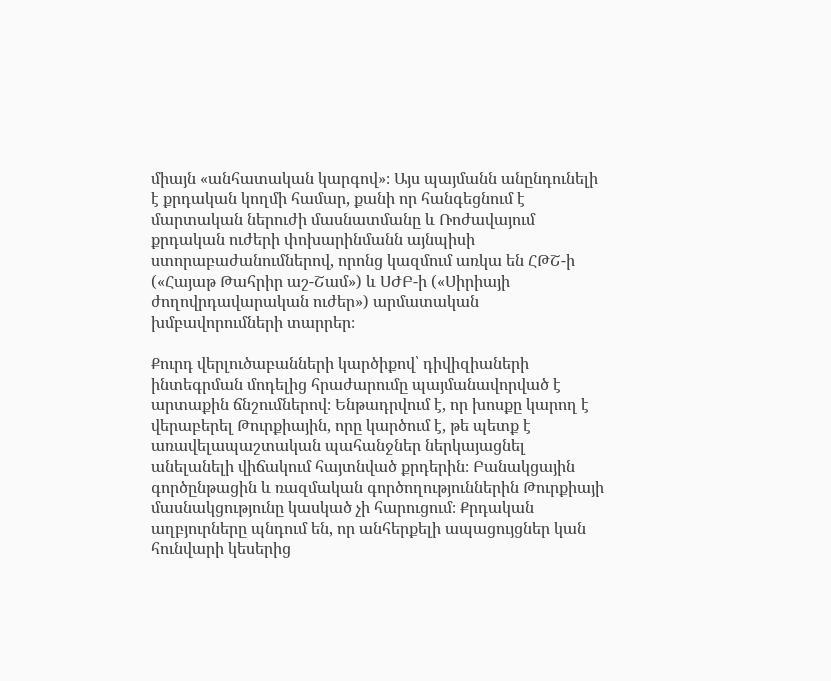միայն «անհատական կարգով»։ Այս պայմանն անընդունելի է քրդական կողմի համար, քանի որ հանգեցնում է մարտական ներուժի մասնատմանը և Ռոժավայում քրդական ուժերի փոխարինմանն այնպիսի ստորաբաժանումներով, որոնց կազմում առկա են ՀԹՇ-ի («Հայաթ Թահրիր աշ-Շամ») և ՍԺԲ-ի («Սիրիայի ժողովրդավարական ուժեր») արմատական խմբավորումների տարրեր։

Քուրդ վերլուծաբանների կարծիքով՝ դիվիզիաների ինտեգրման մոդելից հրաժարումը պայմանավորված է արտաքին ճնշումներով։ Ենթադրվում է, որ խոսքը կարող է վերաբերել Թուրքիային, որը կարծում է, թե պետք է առավելապաշտական պահանջներ ներկայացնել անելանելի վիճակում հայտնված քրդերին։ Բանակցային գործընթացին և ռազմական գործողություններին Թուրքիայի մասնակցությունը կասկած չի հարուցում։ Քրդական աղբյուրները պնդում են, որ անհերքելի ապացույցներ կան հունվարի կեսերից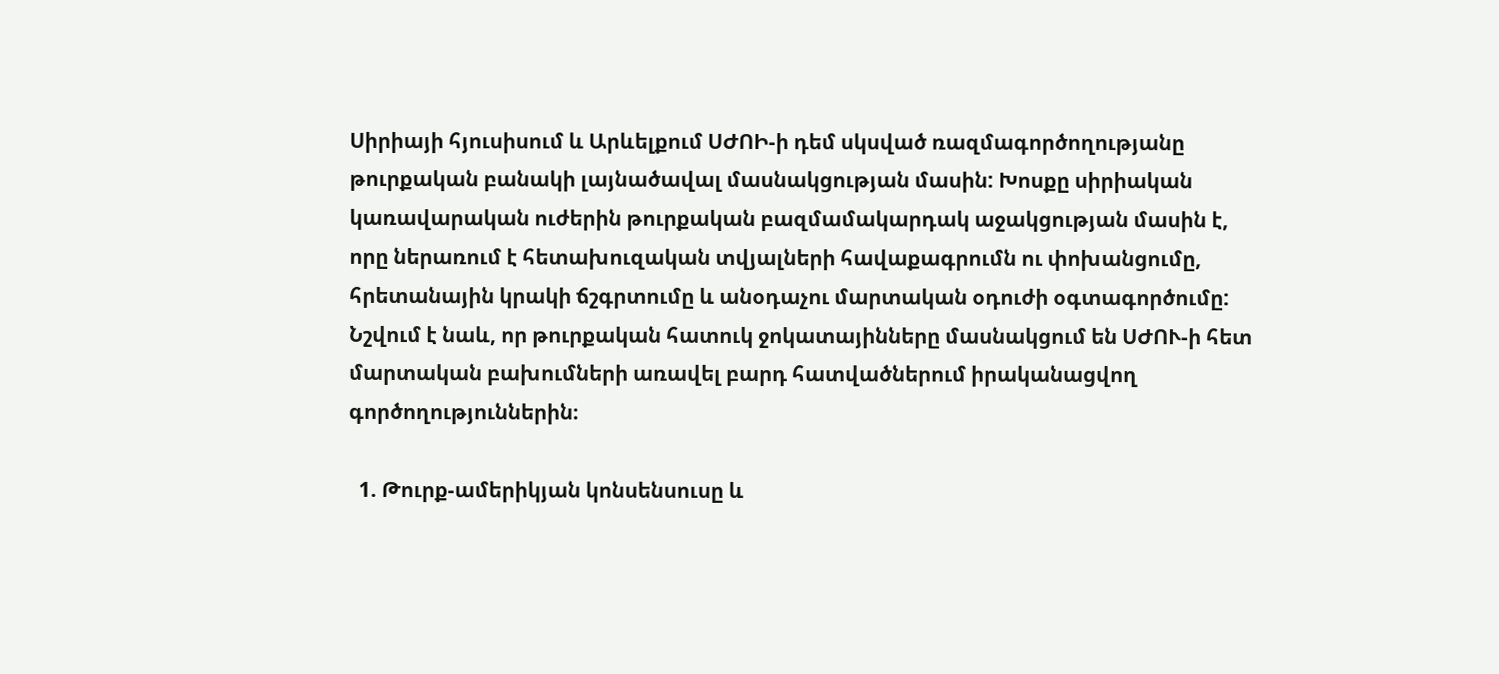Սիրիայի հյուսիսում և Արևելքում ՍԺՈԻ-ի դեմ սկսված ռազմագործողությանը թուրքական բանակի լայնածավալ մասնակցության մասին: Խոսքը սիրիական կառավարական ուժերին թուրքական բազմամակարդակ աջակցության մասին է, որը ներառում է հետախուզական տվյալների հավաքագրումն ու փոխանցումը, հրետանային կրակի ճշգրտումը և անօդաչու մարտական օդուժի օգտագործումը: Նշվում է նաև, որ թուրքական հատուկ ջոկատայինները մասնակցում են ՍԺՈՒ-ի հետ մարտական բախումների առավել բարդ հատվածներում իրականացվող գործողություններին։

  1. Թուրք-ամերիկյան կոնսենսուսը և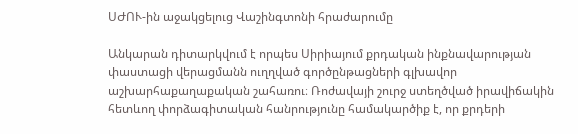ՍԺՈՒ-ին աջակցելուց Վաշինգտոնի հրաժարումը

Անկարան դիտարկվում է որպես Սիրիայում քրդական ինքնավարության փաստացի վերացմանն ուղղված գործընթացների գլխավոր աշխարհաքաղաքական շահառու։ Ռոժավայի շուրջ ստեղծված իրավիճակին հետևող փորձագիտական հանրությունը համակարծիք է, որ քրդերի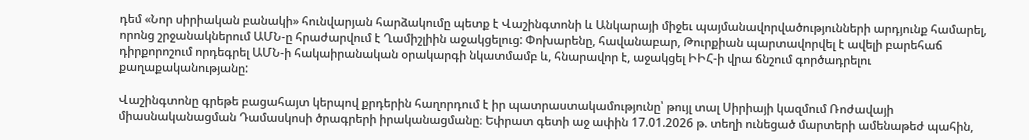դեմ «Նոր սիրիական բանակի» հունվարյան հարձակումը պետք է Վաշինգտոնի և Անկարայի միջեւ պայմանավորվածությունների արդյունք համարել, որոնց շրջանակներում ԱՄՆ-ը հրաժարվում է Ղամիշլիին աջակցելուց: Փոխարենը, հավանաբար, Թուրքիան պարտավորվել է ավելի բարեհաճ դիրքորոշում որդեգրել ԱՄՆ-ի հակաիրանական օրակարգի նկատմամբ և, հնարավոր է, աջակցել ԻԻՀ-ի վրա ճնշում գործադրելու քաղաքականությանը:

Վաշինգտոնը գրեթե բացահայտ կերպով քրդերին հաղորդում է իր պատրաստակամությունը՝ թույլ տալ Սիրիայի կազմում Ռոժավայի միասնականացման Դամասկոսի ծրագրերի իրականացմանը։ Եփրատ գետի աջ ափին 17.01.2026 թ. տեղի ունեցած մարտերի ամենաթեժ պահին,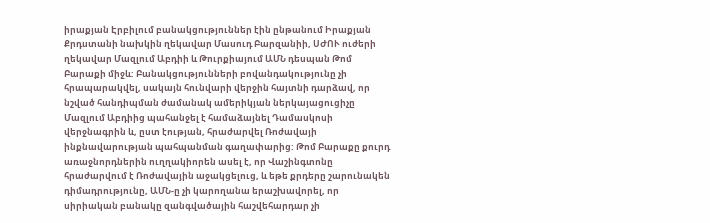իրաքյան Էրբիլում բանակցություններ էին ընթանում Իրաքյան Քրդստանի նախկին ղեկավար Մասուդ Բարզանիի, ՍԺՈՒ ուժերի ղեկավար Մազլում Աբդիի և Թուրքիայում ԱՄՆ դեսպան Թոմ Բարաքի միջև: Բանակցությունների բովանդակությունը չի հրապարակվել, սակայն հունվարի վերջին հայտնի դարձավ, որ նշված հանդիպման ժամանակ ամերիկյան ներկայացուցիչը Մազլում Աբդիից պահանջել է համաձայնել Դամասկոսի վերջնագրին և, ըստ էության, հրաժարվել Ռոժավայի ինքնավարության պահպանման գաղափարից: Թոմ Բարաքը քուրդ առաջնորդներին ուղղակիորեն ասել է, որ Վաշինգտոնը հրաժարվում է Ռոժավային աջակցելուց, և եթե քրդերը շարունակեն դիմադրությունը, ԱՄՆ-ը չի կարողանա երաշխավորել, որ սիրիական բանակը զանգվածային հաշվեհարդար չի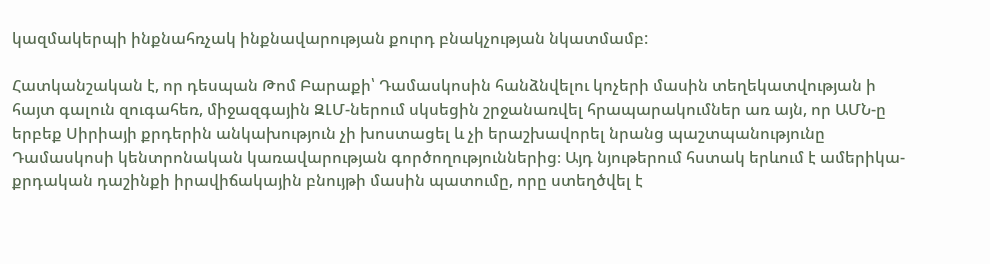կազմակերպի ինքնահռչակ ինքնավարության քուրդ բնակչության նկատմամբ:

Հատկանշական է, որ դեսպան Թոմ Բարաքի՝ Դամասկոսին հանձնվելու կոչերի մասին տեղեկատվության ի հայտ գալուն զուգահեռ, միջազգային ԶԼՄ-ներում սկսեցին շրջանառվել հրապարակումներ առ այն, որ ԱՄՆ-ը երբեք Սիրիայի քրդերին անկախություն չի խոստացել և չի երաշխավորել նրանց պաշտպանությունը Դամասկոսի կենտրոնական կառավարության գործողություններից։ Այդ նյութերում հստակ երևում է ամերիկա-քրդական դաշինքի իրավիճակային բնույթի մասին պատումը, որը ստեղծվել է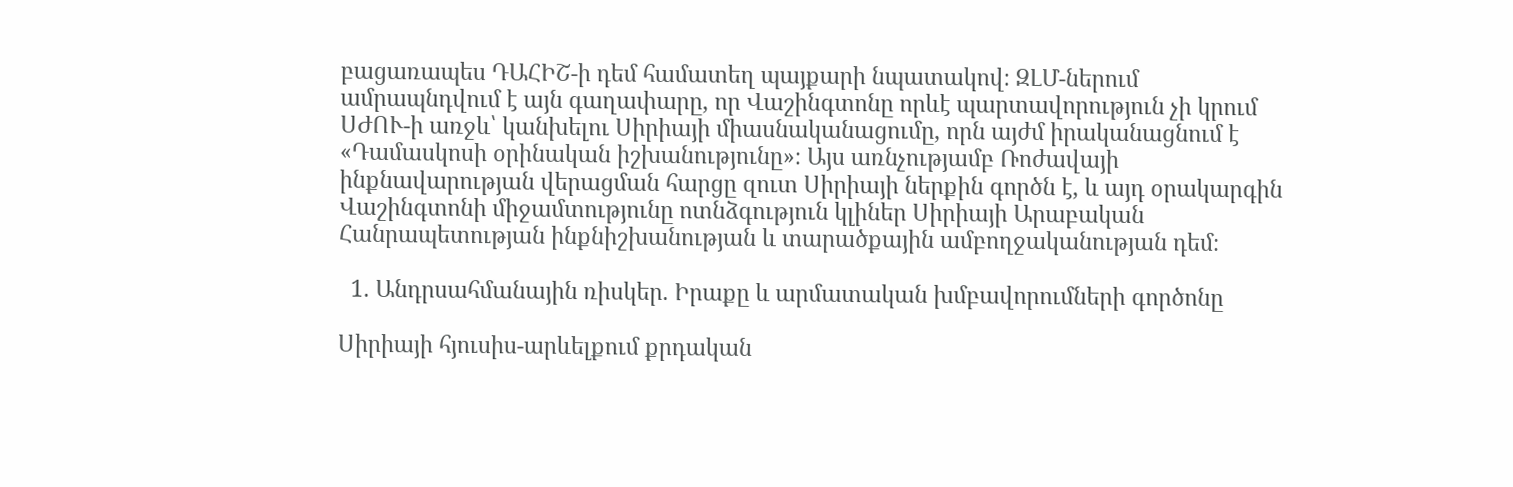բացառապես ԴԱՀԻՇ-ի դեմ համատեղ պայքարի նպատակով։ ԶԼՄ-ներում ամրապնդվում է այն գաղափարը, որ Վաշինգտոնը որևէ պարտավորություն չի կրում ՍԺՈՒ-ի առջև՝ կանխելու Սիրիայի միասնականացումը, որն այժմ իրականացնում է «Դամասկոսի օրինական իշխանությունը»։ Այս առնչությամբ Ռոժավայի ինքնավարության վերացման հարցը զուտ Սիրիայի ներքին գործն է, և այդ օրակարգին Վաշինգտոնի միջամտությունը ոտնձգություն կլիներ Սիրիայի Արաբական Հանրապետության ինքնիշխանության և տարածքային ամբողջականության դեմ։

  1. Անդրսահմանային ռիսկեր. Իրաքը և արմատական խմբավորումների գործոնը

Սիրիայի հյուսիս-արևելքում քրդական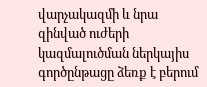վարչակազմի և նրա զինված ուժերի կազմալուծման ներկայիս գործընթացը ձեռք է բերում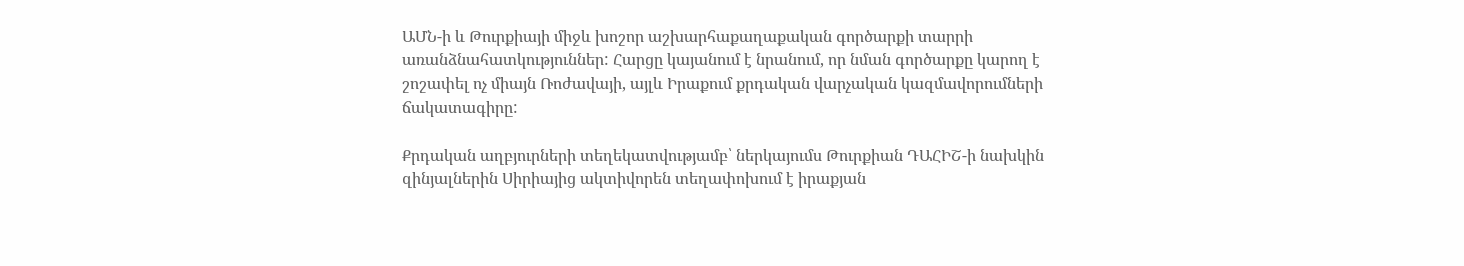ԱՄՆ-ի և Թուրքիայի միջև խոշոր աշխարհաքաղաքական գործարքի տարրի առանձնահատկություններ: Հարցը կայանում է նրանում, որ նման գործարքը կարող է շոշափել ոչ միայն Ռոժավայի, այլև Իրաքում քրդական վարչական կազմավորումների ճակատագիրը:

Քրդական աղբյուրների տեղեկատվությամբ՝ ներկայումս Թուրքիան ԴԱՀԻՇ-ի նախկին զինյալներին Սիրիայից ակտիվորեն տեղափոխում է իրաքյան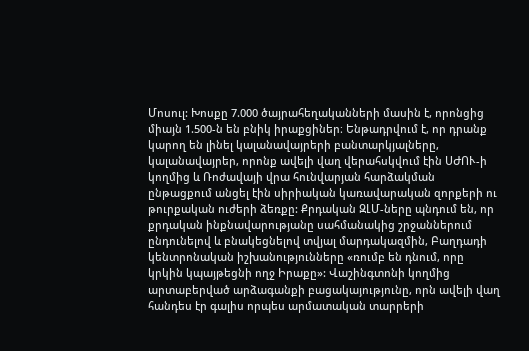Մոսուլ: Խոսքը 7.000 ծայրահեղականների մասին է, որոնցից միայն 1.500-ն են բնիկ իրաքցիներ։ Ենթադրվում է, որ դրանք կարող են լինել կալանավայրերի բանտարկյալները, կալանավայրեր, որոնք ավելի վաղ վերահսկվում էին ՍԺՈՒ-ի կողմից և Ռոժավայի վրա հունվարյան հարձակման ընթացքում անցել էին սիրիական կառավարական զորքերի ու թուրքական ուժերի ձեռքը: Քրդական ԶԼՄ-ները պնդում են, որ քրդական ինքնավարությանը սահմանակից շրջաններում ընդունելով և բնակեցնելով տվյալ մարդակազմին, Բաղդադի կենտրոնական իշխանությունները «ռումբ են դնում, որը կրկին կպայթեցնի ողջ Իրաքը»: Վաշինգտոնի կողմից արտաբերված արձագանքի բացակայությունը, որն ավելի վաղ հանդես էր գալիս որպես արմատական տարրերի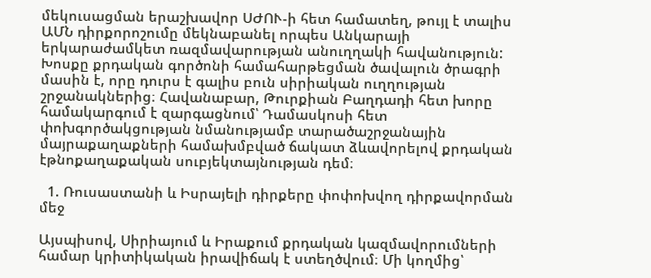մեկուսացման երաշխավոր ՍԺՈՒ-ի հետ համատեղ, թույլ է տալիս ԱՄՆ դիրքորոշումը մեկնաբանել որպես Անկարայի երկարաժամկետ ռազմավարության անուղղակի հավանություն: Խոսքը քրդական գործոնի համահարթեցման ծավալուն ծրագրի մասին է, որը դուրս է գալիս բուն սիրիական ուղղության շրջանակներից։ Հավանաբար, Թուրքիան Բաղդադի հետ խորը համակարգում է զարգացնում՝ Դամասկոսի հետ փոխգործակցության նմանությամբ տարածաշրջանային մայրաքաղաքների համախմբված ճակատ ձևավորելով քրդական էթնոքաղաքական սուբյեկտայնության դեմ։

  1. Ռուսաստանի և Իսրայելի դիրքերը փոփոխվող դիրքավորման մեջ

Այսպիսով, Սիրիայում և Իրաքում քրդական կազմավորումների համար կրիտիկական իրավիճակ է ստեղծվում։ Մի կողմից՝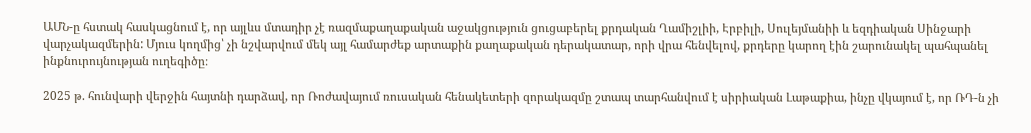ԱՄՆ-ը հստակ հասկացնում է, որ այլևս մտադիր չէ ռազմաքաղաքական աջակցություն ցուցաբերել քրդական Ղամիշլիի, Էրբիլի, Սուլեյմանիի և եզդիական Սինջարի վարչակազմերին: Մյուս կողմից՝ չի նշվարվում մեկ այլ համարժեք արտաքին քաղաքական դերակատար, որի վրա հենվելով, քրդերը կարող էին շարունակել պահպանել ինքնուրույնության ուղեգիծը։

2025 թ. հունվարի վերջին հայտնի դարձավ, որ Ռոժավայում ռուսական հենակետերի զորակազմը շտապ տարհանվում է սիրիական Լաթաքիա, ինչը վկայում է, որ ՌԴ-ն չի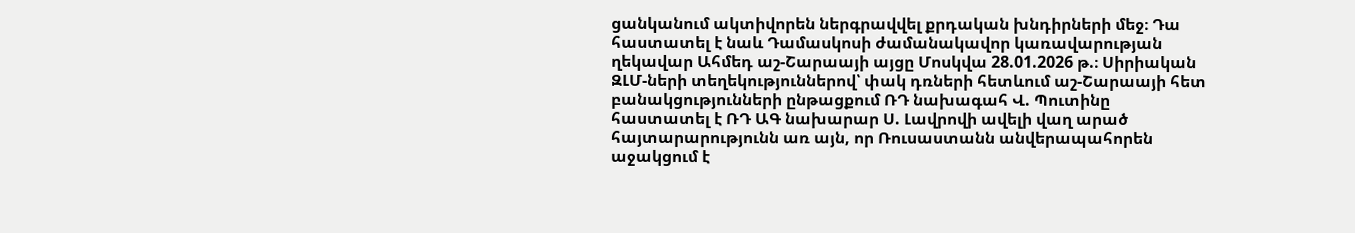ցանկանում ակտիվորեն ներգրավվել քրդական խնդիրների մեջ։ Դա հաստատել է նաև Դամասկոսի ժամանակավոր կառավարության ղեկավար Ահմեդ աշ-Շարաայի այցը Մոսկվա 28.01.2026 թ.։ Սիրիական ԶԼՄ-ների տեղեկություններով՝ փակ դռների հետևում աշ-Շարաայի հետ բանակցությունների ընթացքում ՌԴ նախագահ Վ. Պուտինը հաստատել է ՌԴ ԱԳ նախարար Ս. Լավրովի ավելի վաղ արած հայտարարությունն առ այն, որ Ռուսաստանն անվերապահորեն աջակցում է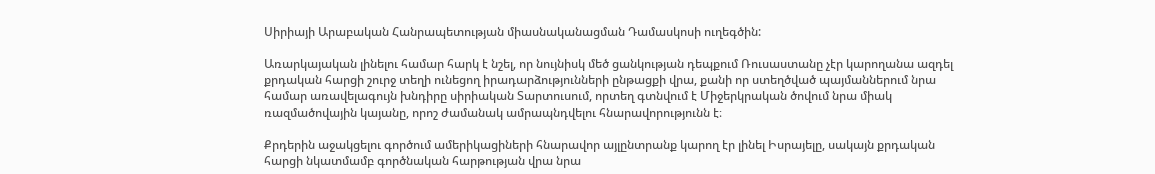Սիրիայի Արաբական Հանրապետության միասնականացման Դամասկոսի ուղեգծին:

Առարկայական լինելու համար հարկ է նշել, որ նույնիսկ մեծ ցանկության դեպքում Ռուսաստանը չէր կարողանա ազդել քրդական հարցի շուրջ տեղի ունեցող իրադարձությունների ընթացքի վրա, քանի որ ստեղծված պայմաններում նրա համար առավելագույն խնդիրը սիրիական Տարտուսում, որտեղ գտնվում է Միջերկրական ծովում նրա միակ ռազմածովային կայանը, որոշ ժամանակ ամրապնդվելու հնարավորությունն է։

Քրդերին աջակցելու գործում ամերիկացիների հնարավոր այլընտրանք կարող էր լինել Իսրայելը, սակայն քրդական հարցի նկատմամբ գործնական հարթության վրա նրա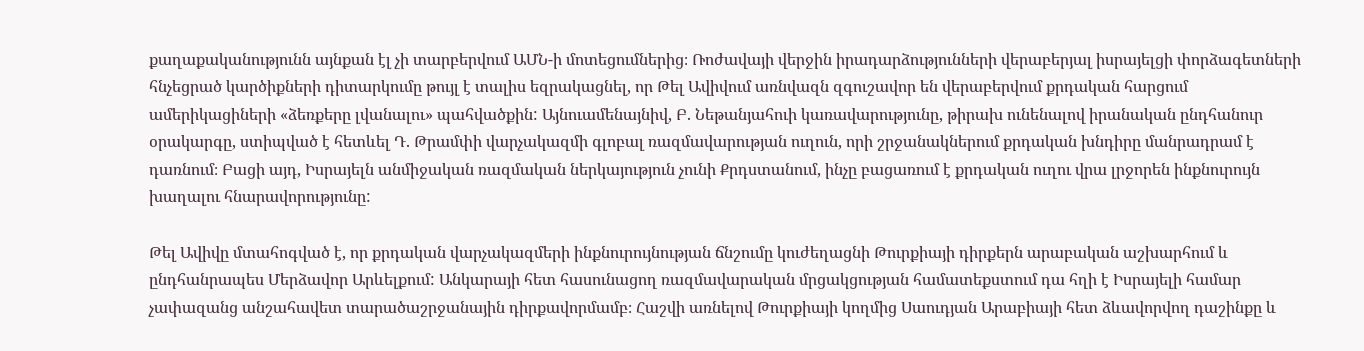քաղաքականությունն այնքան էլ չի տարբերվում ԱՄՆ-ի մոտեցումներից։ Ռոժավայի վերջին իրադարձությունների վերաբերյալ իսրայելցի փորձագետների հնչեցրած կարծիքների դիտարկումը թույլ է տալիս եզրակացնել, որ Թել Ավիվում առնվազն զգուշավոր են վերաբերվում քրդական հարցում ամերիկացիների «ձեռքերը լվանալու» պահվածքին: Այնուամենայնիվ, Բ. Նեթանյահուի կառավարությունը, թիրախ ունենալով իրանական ընդհանուր օրակարգը, ստիպված է հետևել Դ. Թրամփի վարչակազմի գլոբալ ռազմավարության ուղուն, որի շրջանակներում քրդական խնդիրը մանրադրամ է դառնում։ Բացի այդ, Իսրայելն անմիջական ռազմական ներկայություն չունի Քրդստանում, ինչը բացառում է քրդական ուղու վրա լրջորեն ինքնուրույն խաղալու հնարավորությունը:

Թել Ավիվը մտահոգված է, որ քրդական վարչակազմերի ինքնուրույնության ճնշումը կուժեղացնի Թուրքիայի դիրքերն արաբական աշխարհում և ընդհանրապես Մերձավոր Արևելքում: Անկարայի հետ հասունացող ռազմավարական մրցակցության համատեքստում դա հղի է Իսրայելի համար չափազանց անշահավետ տարածաշրջանային դիրքավորմամբ։ Հաշվի առնելով Թուրքիայի կողմից Սաուդյան Արաբիայի հետ ձևավորվող դաշինքը և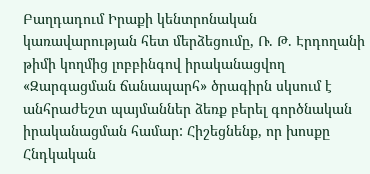Բաղդադում Իրաքի կենտրոնական կառավարության հետ մերձեցումը, Ռ. Թ. Էրդողանի թիմի կողմից լոբբինգով իրականացվող «Զարգացման ճանապարհ» ծրագիրն սկսում է անհրաժեշտ պայմաններ ձեռք բերել գործնական իրականացման համար: Հիշեցնենք, որ խոսքը Հնդկական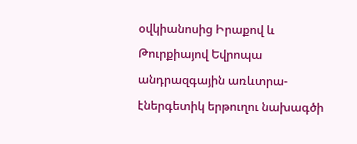օվկիանոսից Իրաքով և Թուրքիայով Եվրոպա անդրազգային առևտրա-էներգետիկ երթուղու նախագծի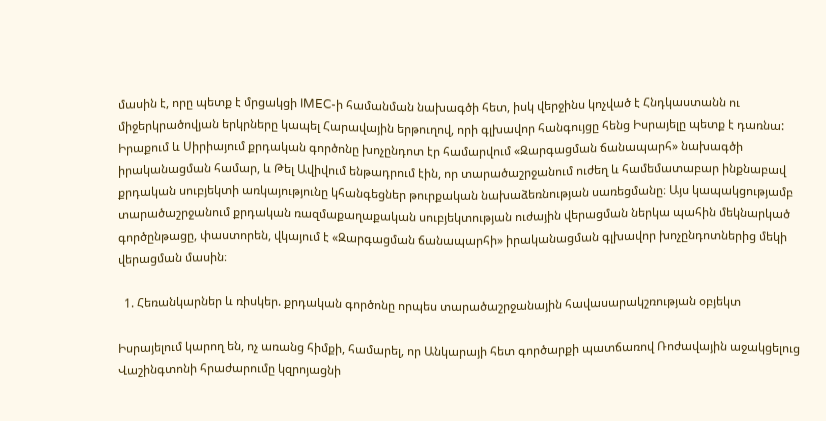մասին է, որը պետք է մրցակցի IMEC-ի համանման նախագծի հետ, իսկ վերջինս կոչված է Հնդկաստանն ու միջերկրածովյան երկրները կապել Հարավային երթուղով, որի գլխավոր հանգույցը հենց Իսրայելը պետք է դառնա: Իրաքում և Սիրիայում քրդական գործոնը խոչընդոտ էր համարվում «Զարգացման ճանապարհ» նախագծի իրականացման համար, և Թել Ավիվում ենթադրում էին, որ տարածաշրջանում ուժեղ և համեմատաբար ինքնաբավ քրդական սուբյեկտի առկայությունը կհանգեցներ թուրքական նախաձեռնության սառեցմանը։ Այս կապակցությամբ տարածաշրջանում քրդական ռազմաքաղաքական սուբյեկտության ուժային վերացման ներկա պահին մեկնարկած գործընթացը, փաստորեն, վկայում է «Զարգացման ճանապարհի» իրականացման գլխավոր խոչընդոտներից մեկի վերացման մասին։

  1. Հեռանկարներ և ռիսկեր. քրդական գործոնը որպես տարածաշրջանային հավասարակշռության օբյեկտ

Իսրայելում կարող են, ոչ առանց հիմքի, համարել, որ Անկարայի հետ գործարքի պատճառով Ռոժավային աջակցելուց Վաշինգտոնի հրաժարումը կզրոյացնի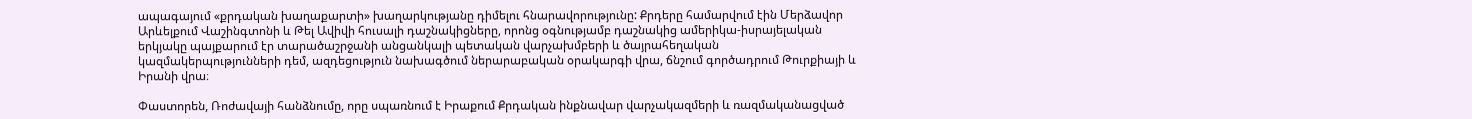ապագայում «քրդական խաղաքարտի» խաղարկությանը դիմելու հնարավորությունը: Քրդերը համարվում էին Մերձավոր Արևելքում Վաշինգտոնի և Թել Ավիվի հուսալի դաշնակիցները, որոնց օգնությամբ դաշնակից ամերիկա-իսրայելական երկյակը պայքարում էր տարածաշրջանի անցանկալի պետական վարչախմբերի և ծայրահեղական կազմակերպությունների դեմ, ազդեցություն նախագծում ներարաբական օրակարգի վրա, ճնշում գործադրում Թուրքիայի և Իրանի վրա։

Փաստորեն, Ռոժավայի հանձնումը, որը սպառնում է Իրաքում Քրդական ինքնավար վարչակազմերի և ռազմականացված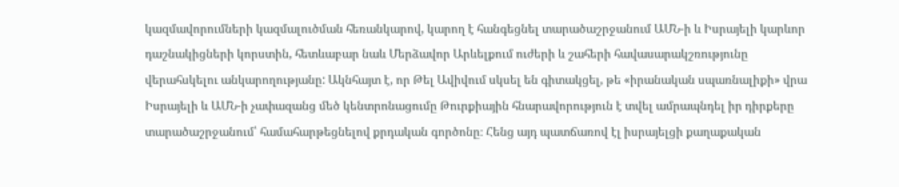կազմավորումների կազմալուծման հեռանկարով, կարող է հանգեցնել տարածաշրջանում ԱՄՆ-ի և Իսրայելի կարևոր դաշնակիցների կորստին, հետևաբար նաև Մերձավոր Արևելքում ուժերի և շահերի հավասարակշռությունը վերահսկելու անկարողությանը: Ակնհայտ է, որ Թել Ավիվում սկսել են գիտակցել, թե «իրանական սպառնալիքի» վրա Իսրայելի և ԱՄՆ-ի չափազանց մեծ կենտրոնացումը Թուրքիային հնարավորություն է տվել ամրապնդել իր դիրքերը տարածաշրջանում՝ համահարթեցնելով քրդական գործոնը։ Հենց այդ պատճառով էլ իսրայելցի քաղաքական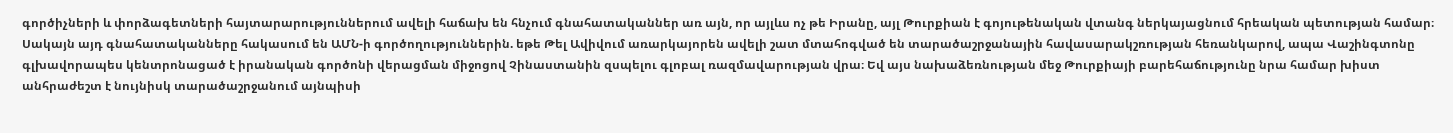գործիչների և փորձագետների հայտարարություններում ավելի հաճախ են հնչում գնահատականներ առ այն, որ այլևս ոչ թե Իրանը, այլ Թուրքիան է գոյութենական վտանգ ներկայացնում հրեական պետության համար։ Սակայն այդ գնահատականները հակասում են ԱՄՆ-ի գործողություններին. եթե Թել Ավիվում առարկայորեն ավելի շատ մտահոգված են տարածաշրջանային հավասարակշռության հեռանկարով, ապա Վաշինգտոնը գլխավորապես կենտրոնացած է իրանական գործոնի վերացման միջոցով Չինաստանին զսպելու գլոբալ ռազմավարության վրա։ Եվ այս նախաձեռնության մեջ Թուրքիայի բարեհաճությունը նրա համար խիստ անհրաժեշտ է նույնիսկ տարածաշրջանում այնպիսի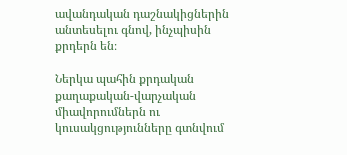ավանդական դաշնակիցներին անտեսելու գնով, ինչպիսին քրդերն են։

Ներկա պահին քրդական քաղաքական-վարչական միավորումներն ու կուսակցությունները գտնվում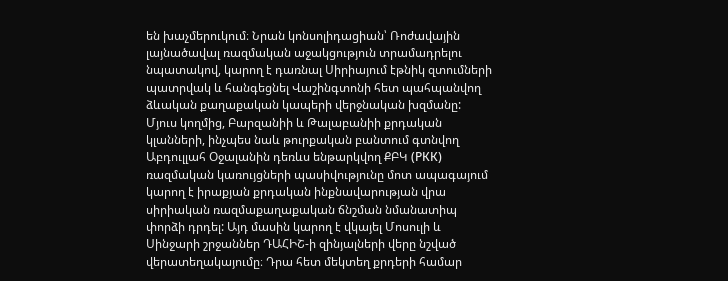են խաչմերուկում։ Նրան կոնսոլիդացիան՝ Ռոժավային լայնածավալ ռազմական աջակցություն տրամադրելու նպատակով, կարող է դառնալ Սիրիայում էթնիկ զտումների պատրվակ և հանգեցնել Վաշինգտոնի հետ պահպանվող ձևական քաղաքական կապերի վերջնական խզմանը: Մյուս կողմից, Բարզանիի և Թալաբանիի քրդական կլանների, ինչպես նաև թուրքական բանտում գտնվող Աբդուլլահ Օջալանին դեռևս ենթարկվող ՔԲԿ (РКК) ռազմական կառույցների պասիվությունը մոտ ապագայում կարող է իրաքյան քրդական ինքնավարության վրա սիրիական ռազմաքաղաքական ճնշման նմանատիպ փորձի դրդել: Այդ մասին կարող է վկայել Մոսուլի և Սինջարի շրջաններ ԴԱՀԻՇ-ի զինյալների վերը նշված վերատեղակայումը։ Դրա հետ մեկտեղ քրդերի համար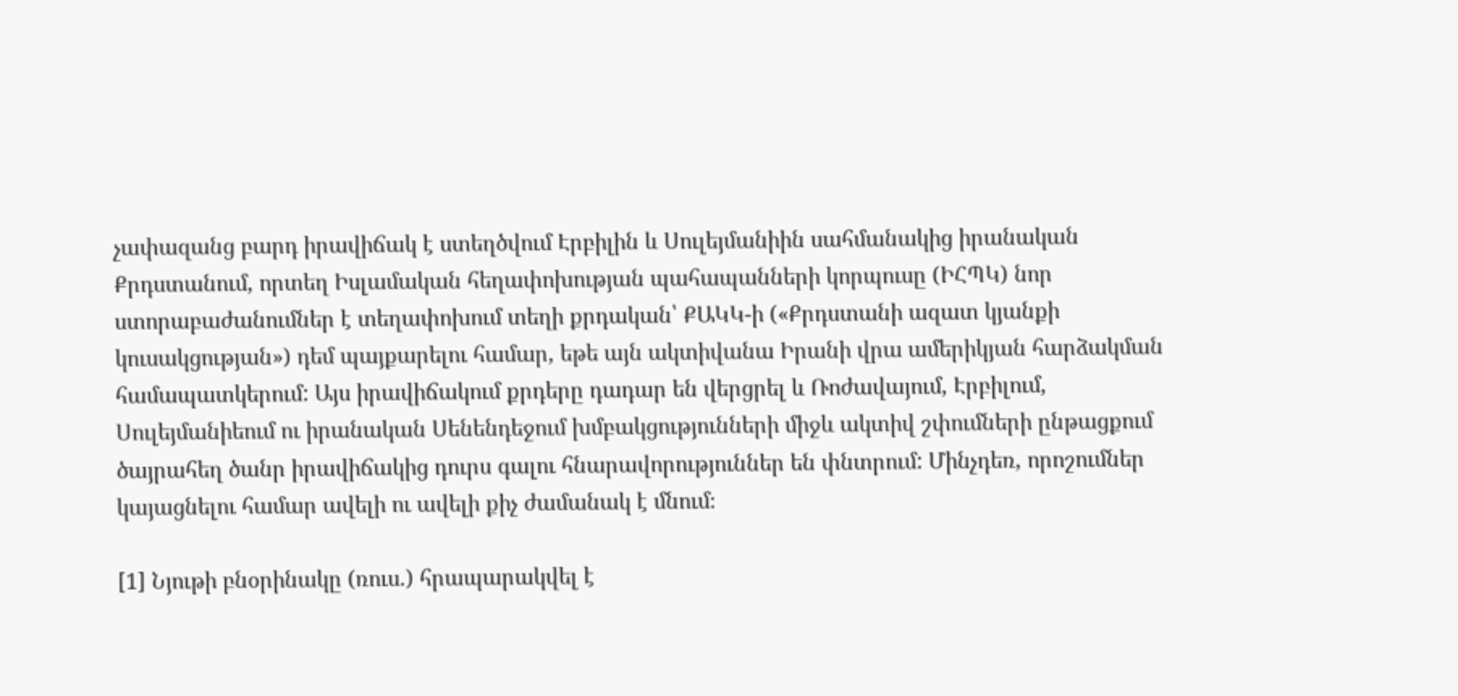չափազանց բարդ իրավիճակ է ստեղծվում Էրբիլին և Սուլեյմանիին սահմանակից իրանական Քրդստանում, որտեղ Իսլամական հեղափոխության պահապանների կորպուսը (ԻՀՊԿ) նոր ստորաբաժանումներ է տեղափոխում տեղի քրդական՝ ՔԱԿԿ-ի («Քրդստանի ազատ կյանքի կուսակցության») դեմ պայքարելու համար, եթե այն ակտիվանա Իրանի վրա ամերիկյան հարձակման համապատկերում: Այս իրավիճակում քրդերը դադար են վերցրել և Ռոժավայում, Էրբիլում, Սուլեյմանիեում ու իրանական Սենենդեջում խմբակցությունների միջև ակտիվ շփումների ընթացքում ծայրահեղ ծանր իրավիճակից դուրս գալու հնարավորություններ են փնտրում: Մինչդեռ, որոշումներ կայացնելու համար ավելի ու ավելի քիչ ժամանակ է մնում։

[1] Նյութի բնօրինակը (ռուս.) հրապարակվել է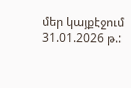մեր կայքէջում 31.01.2026 թ.: